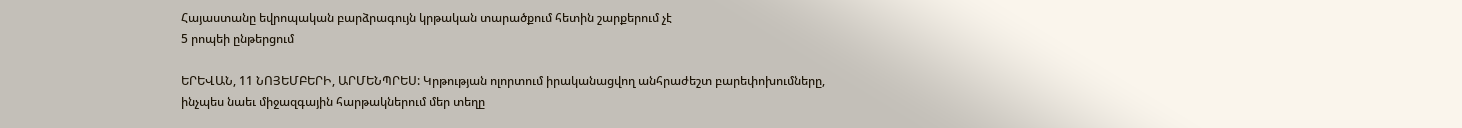Հայաստանը եվրոպական բարձրագույն կրթական տարածքում հետին շարքերում չէ
5 րոպեի ընթերցում

ԵՐԵՎԱՆ, 11 ՆՈՅԵՄԲԵՐԻ, ԱՐՄԵՆՊՐԵՍ: Կրթության ոլորտում իրականացվող անհրաժեշտ բարեփոխումները, ինչպես նաեւ միջազգային հարթակներում մեր տեղը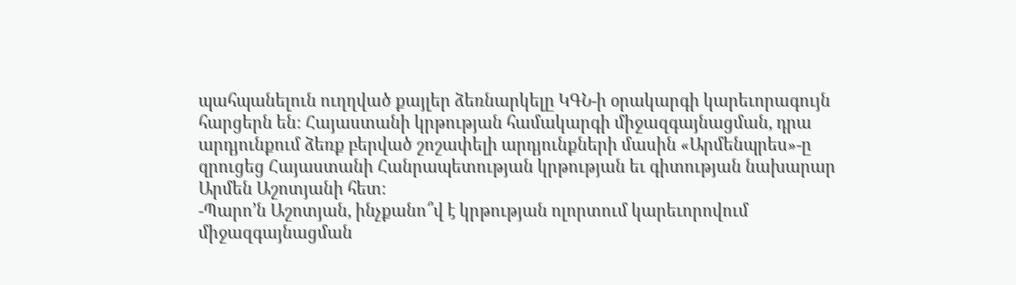պահպանելուն ուղղված քայլեր ձեռնարկելը ԿԳՆ-ի օրակարգի կարեւորագույն հարցերն են: Հայաստանի կրթության համակարգի միջազգայնացման, դրա արդյունքում ձեռք բերված շոշափելի արդյունքների մասին «Արմենպրես»-ը զրուցեց Հայաստանի Հանրապետության կրթության եւ գիտության նախարար Արմեն Աշոտյանի հետ:
-Պարո’ն Աշոտյան, ինչքանո՞վ է կրթության ոլորտում կարեւորովում միջազգայնացման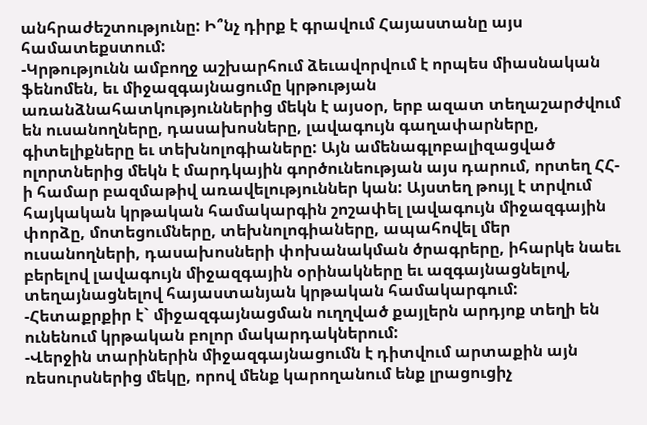անհրաժեշտությունը: Ի՞նչ դիրք է գրավում Հայաստանը այս համատեքստում:
-Կրթությունն ամբողջ աշխարհում ձեւավորվում է որպես միասնական ֆենոմեն, եւ միջազգայնացումը կրթության առանձնահատկություններից մեկն է այսօր, երբ ազատ տեղաշարժվում են ուսանողները, դասախոսները, լավագույն գաղափարները, գիտելիքները եւ տեխնոլոգիաները: Այն ամենագլոբալիզացված ոլորտներից մեկն է մարդկային գործունեության այս դարում, որտեղ ՀՀ-ի համար բազմաթիվ առավելություններ կան: Այստեղ թույլ է տրվում հայկական կրթական համակարգին շոշափել լավագույն միջազգային փորձը, մոտեցումները, տեխնոլոգիաները, ապահովել մեր ուսանողների, դասախոսների փոխանակման ծրագրերը, իհարկե նաեւ բերելով լավագույն միջազգային օրինակները եւ ազգայնացնելով, տեղայնացնելով հայաստանյան կրթական համակարգում:
-Հետաքրքիր է` միջազգայնացման ուղղված քայլերն արդյոք տեղի են ունենում կրթական բոլոր մակարդակներում:
-Վերջին տարիներին միջազգայնացումն է դիտվում արտաքին այն ռեսուրսներից մեկը, որով մենք կարողանում ենք լրացուցիչ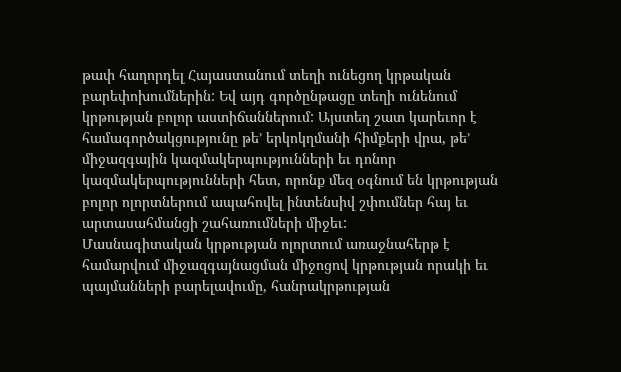թափ հաղորդել Հայաստանում տեղի ունեցող կրթական բարեփոխումներին: Եվ այդ գործընթացը տեղի ունենում կրթության բոլոր աստիճաններում: Այստեղ շատ կարեւոր է համագործակցությունը թե’ երկոկղմանի հիմքերի վրա, թե’ միջազգային կազմակերպությունների եւ դոնոր կազմակերպությունների հետ, որոնք մեզ օգնում են կրթության բոլոր ոլորտներում ապահովել ինտենսիվ շփումներ հայ եւ արտասահմանցի շահառումների միջեւ:
Մասնագիտական կրթության ոլորտում առաջնահերթ է համարվում միջազգայնացման միջոցով կրթության որակի եւ պայմանների բարելավումը, հանրակրթության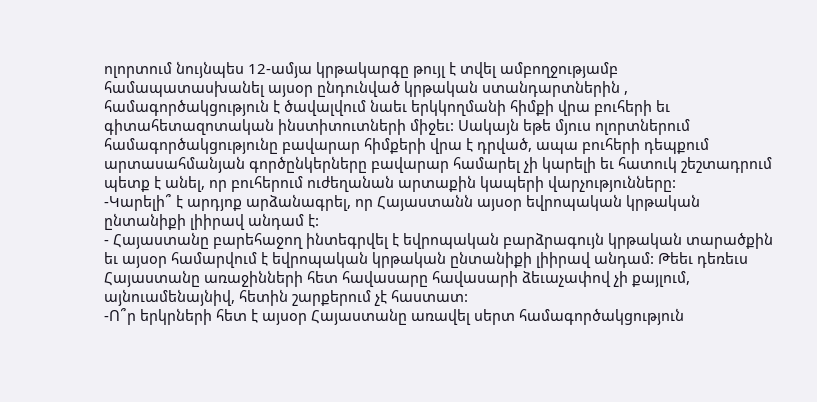ոլորտում նույնպես 12-ամյա կրթակարգը թույլ է տվել ամբողջությամբ համապատասխանել այսօր ընդունված կրթական ստանդարտներին , համագործակցություն է ծավալվում նաեւ երկկողմանի հիմքի վրա բուհերի եւ գիտահետազոտական ինստիտուտների միջեւ: Սակայն եթե մյուս ոլորտներում համագործակցությունը բավարար հիմքերի վրա է դրված, ապա բուհերի դեպքում արտասահմանյան գործընկերները բավարար համարել չի կարելի եւ հատուկ շեշտադրում պետք է անել, որ բուհերում ուժեղանան արտաքին կապերի վարչությունները:
-Կարելի՞ է արդյոք արձանագրել, որ Հայաստանն այսօր եվրոպական կրթական ընտանիքի լիիրավ անդամ է:
- Հայաստանը բարեհաջող ինտեգրվել է եվրոպական բարձրագույն կրթական տարածքին եւ այսօր համարվում է եվրոպական կրթական ընտանիքի լիիրավ անդամ: Թեեւ դեռեւս Հայաստանը առաջինների հետ հավասարը հավասարի ձեւաչափով չի քայլում, այնուամենայնիվ, հետին շարքերում չէ հաստատ:
-Ո՞ր երկրների հետ է այսօր Հայաստանը առավել սերտ համագործակցություն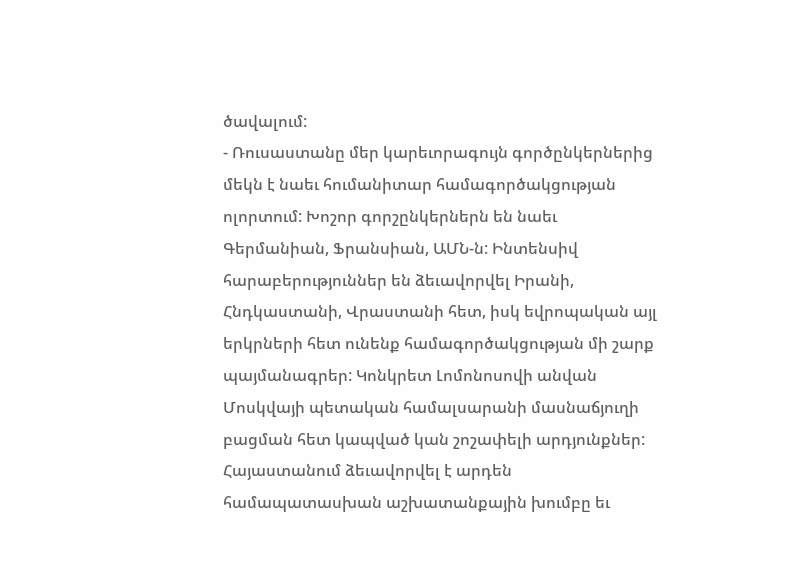ծավալում:
- Ռուսաստանը մեր կարեւորագույն գործընկերներից մեկն է նաեւ հումանիտար համագործակցության ոլորտում: Խոշոր գորշընկերներն են նաեւ Գերմանիան, Ֆրանսիան, ԱՄՆ-ն: Ինտենսիվ հարաբերություններ են ձեւավորվել Իրանի, Հնդկաստանի, Վրաստանի հետ, իսկ եվրոպական այլ երկրների հետ ունենք համագործակցության մի շարք պայմանագրեր: Կոնկրետ Լոմոնոսովի անվան Մոսկվայի պետական համալսարանի մասնաճյուղի բացման հետ կապված կան շոշափելի արդյունքներ: Հայաստանում ձեւավորվել է արդեն համապատասխան աշխատանքային խումբը եւ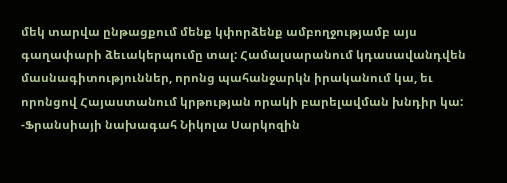մեկ տարվա ընթացքում մենք կփորձենք ամբողջությամբ այս գաղափարի ձեւակերպումը տալ: Համալսարանում կդասավանդվեն մասնագիտություններ, որոնց պահանջարկն իրականում կա, եւ որոնցով Հայաստանում կրթության որակի բարելավման խնդիր կա:
-Ֆրանսիայի նախագահ Նիկոլա Սարկոզին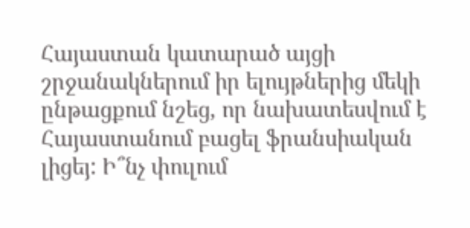Հայաստան կատարած այցի շրջանակներում իր ելույթներից մեկի ընթացքում նշեց, որ նախատեսվում է Հայաստանում բացել ֆրանսիական լիցեյ: Ի՞նչ փուլում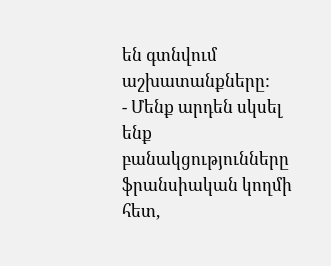են գտնվում աշխատանքները:
- Մենք արդեն սկսել ենք բանակցությունները ֆրանսիական կողմի հետ,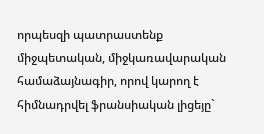որպեսզի պատրաստենք միջպետական, միջկառավարական համաձայնագիր, որով կարող է հիմնադրվել ֆրանսիական լիցեյը`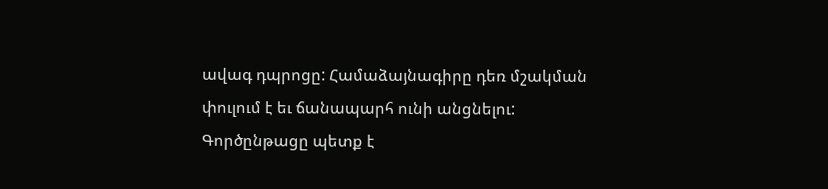ավագ դպրոցը: Համաձայնագիրը դեռ մշակման փուլում է եւ ճանապարհ ունի անցնելու: Գործընթացը պետք է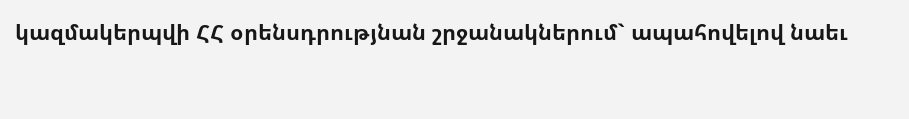կազմակերպվի ՀՀ օրենսդրությնան շրջանակներում` ապահովելով նաեւ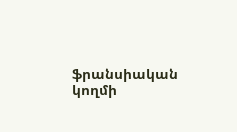ֆրանսիական կողմի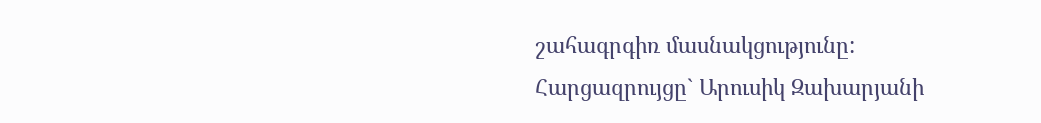շահագրգիռ մասնակցությունը:
Հարցազրույցը` Արուսիկ Զախարյանի